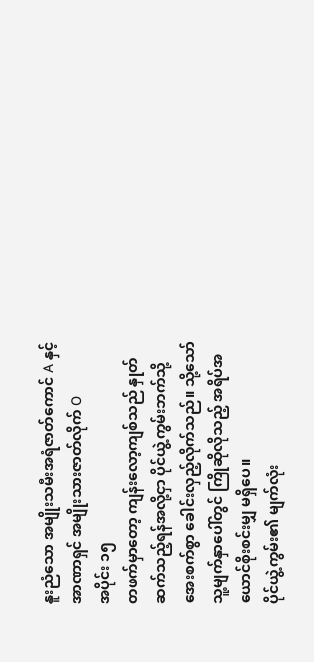နူးညံသော အမျိုးသမီးအရံဇာတ်ကောင် A နှင့် အာဏာရှင် အမျိုးသားဇာတ်လိုက် O
အပိုင်း ၁၅
တဖက်မှာတော့ ကျန်းလော့ကျစ်သည် နှုတ်ဆက်သည့်ရန်အလို့ငှာ ပိုင်ယွဲ့ကွမ်းဘက်သို့ အေးစက်စွာ ခေါင်းလှည့်လိုက်သည်။ သို့သော် သူ့မျက်နှာပေါ်တွင် ကြိုဆိုလိုသည့် အရိပ်အယောင်စိုးစင်းမျှ မရှိပေ။
ပိုင်ယွဲ့ကွမ်း၏ မျက်လုံး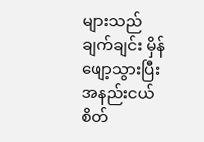များသည် ချက်ချင်း မှိန်ဖျော့သွားပြီး အနည်းငယ် စိတ်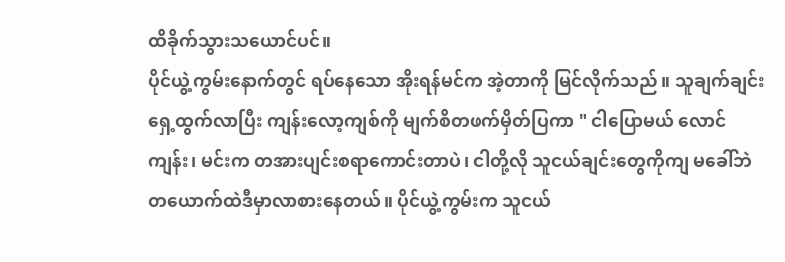ထိခိုက်သွားသယောင်ပင်။
ပိုင်ယွဲ့ကွမ်းနောက်တွင် ရပ်နေသော အိုးရန်မင်က အဲ့တာကို မြင်လိုက်သည်။ သူချက်ချင်း ရှေ့ထွက်လာပြီး ကျန်းလော့ကျစ်ကို မျက်စိတဖက်မှိတ်ပြကာ " ငါပြောမယ် လောင်ကျန်း၊ မင်းက တအားပျင်းစရာကောင်းတာပဲ၊ ငါတို့လို သူငယ်ချင်းတွေကိုကျ မခေါ်ဘဲ တယောက်ထဲဒီမှာလာစားနေတယ်။ ပိုင်ယွဲ့ကွမ်းက သူငယ်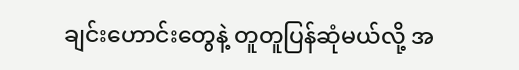ချင်းဟောင်းတွေနဲ့ တူတူပြန်ဆုံမယ်လို့ အ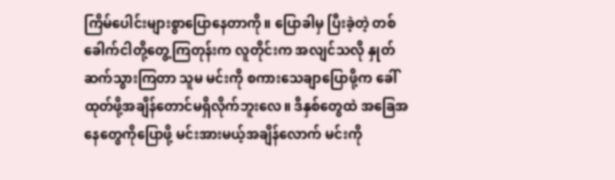ကြိမ်ပေါင်းများစွာပြောနေတာကို။ ပြောခါမှ ပြီးခဲ့တဲ့ တစ်ခေါက်ငါတို့တွေ့ကြတုန်းက လူတိုင်းက အလျင်သလို နှုတ်ဆက်သွားကြတာ သူမ မင်းကို စကားသေချာပြောဖို့က ခေါ်ထုတ်ဖို့အချိန်တောင်မရှိလိုက်ဘူးလေ။ ဒီနှစ်တွေထဲ အခြေအနေတွေကိုပြောဖို့ မင်းအားမယ့်အချိန်လောက် မင်းကို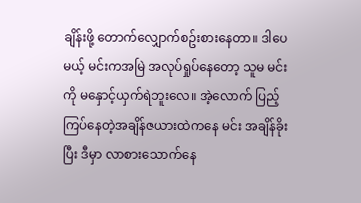ချိန်းဖို့ တောက်လျှောက်စဥ်းစားနေတာ။ ဒါပေမယ့် မင်းကအမြဲ အလုပ်ရှုပ်နေတော့ သူမ မင်းကို မနှောင့်ယှက်ရဲဘူးလေ။ အဲ့လောက် ပြည့်ကြပ်နေတဲ့အချိန်ဇယားထဲကနေ မင်း အချိန်ခိုးပြီး ဒီမှာ လာစားသောက်နေ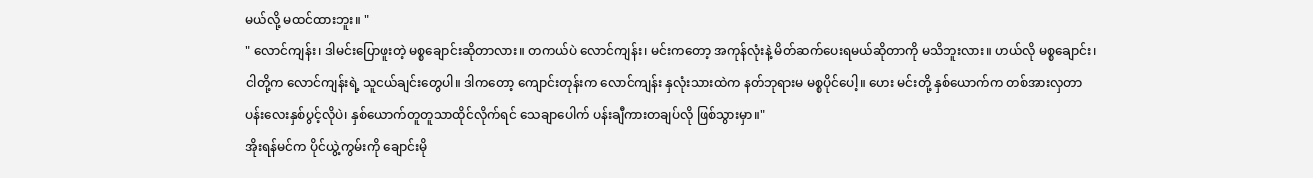မယ်လို့ မထင်ထားဘူး။ "
" လောင်ကျန်း၊ ဒါမင်းပြောဖူးတဲ့ မစ္စချောင်းဆိုတာလား။ တကယ်ပဲ လောင်ကျန်း၊ မင်းကတော့ အကုန်လုံးနဲ့ မိတ်ဆက်ပေးရမယ်ဆိုတာကို မသိဘူးလား။ ဟယ်လို မစ္စချောင်း၊ ငါတို့က လောင်ကျန်းရဲ့ သူငယ်ချင်းတွေပါ။ ဒါကတော့ ကျောင်းတုန်းက လောင်ကျန်း နှလုံးသားထဲက နတ်ဘုရားမ မစ္စပိုင်ပေါ့။ ဟေး မင်းတို့ နှစ်ယောက်က တစ်အားလှတာ ပန်းလေးနှစ်ပွင့်လိုပဲ၊ နှစ်ယောက်တူတူသာထိုင်လိုက်ရင် သေချာပေါက် ပန်းချီကားတချပ်လို ဖြစ်သွားမှာ။"
အိုးရန်မင်က ပိုင်ယွဲ့ကွမ်းကို ချောင်းမို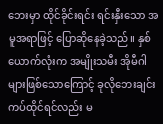ဘေးမှာ ထိုင်ခိုင်းရင်း ရင်းနှီးသော အမူအရာဖြင့် ပြောဆိုနေခဲ့သည်။ နှစ်ယောက်လုံးက အမျိုးသမီး အိုမီဂါများဖြစ်သောကြောင့် ခုလိုဘေးချင်းကပ်ထိုင်ရင်လည်း မ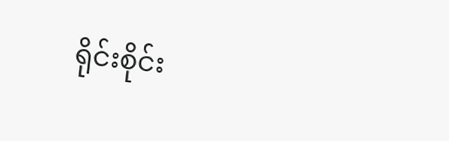ရိုင်းစိုင်း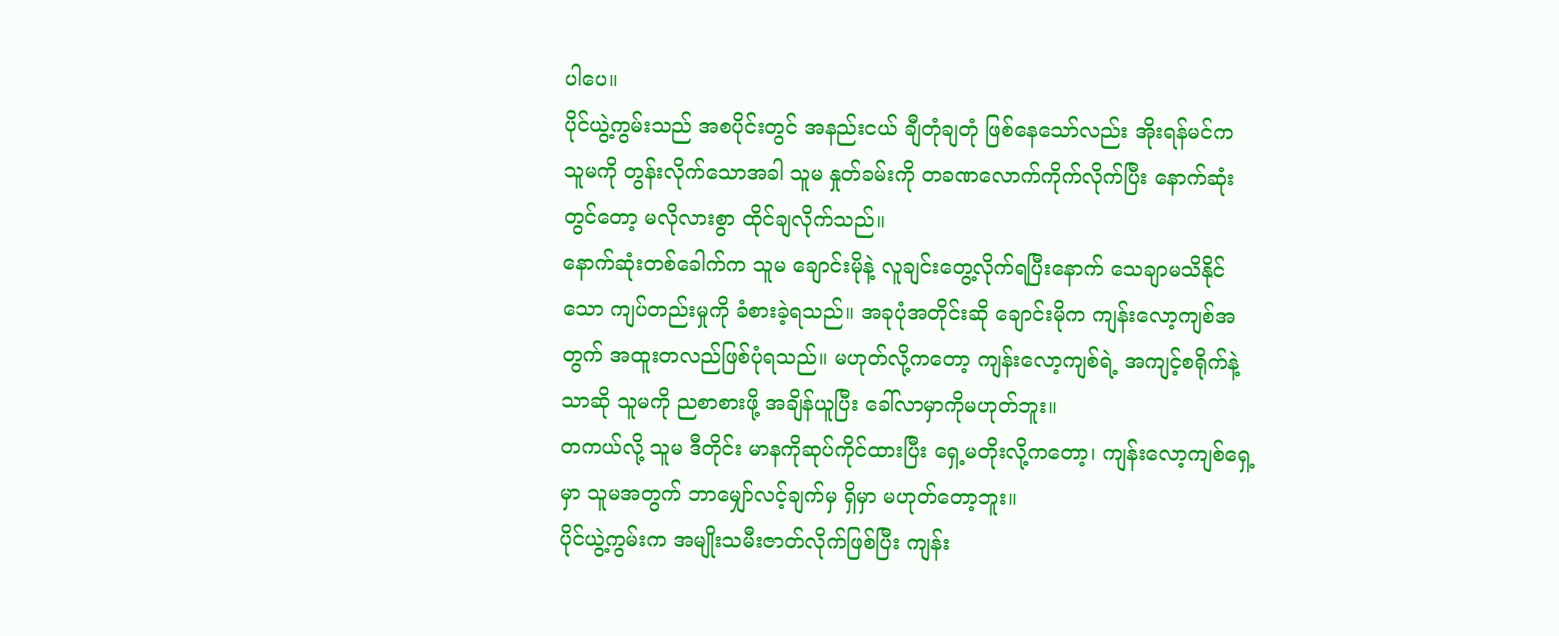ပါပေ။
ပိုင်ယွဲ့ကွမ်းသည် အစပိုင်းတွင် အနည်းငယ် ချီတုံချတုံ ဖြစ်နေသော်လည်း အိုးရန်မင်က သူမကို တွန်းလိုက်သောအခါ သူမ နှုတ်ခမ်းကို တခဏလောက်ကိုက်လိုက်ပြီး နောက်ဆုံးတွင်တော့ မလိုလားစွာ ထိုင်ချလိုက်သည်။
နောက်ဆုံးတစ်ခေါက်က သူမ ချောင်းမိုနဲ့ လူချင်းတွေ့လိုက်ရပြီးနောက် သေချာမသိနိုင်သော ကျပ်တည်းမှုကို ခံစားခဲ့ရသည်။ အခုပုံအတိုင်းဆို ချောင်းမိုက ကျန်းလော့ကျစ်အတွက် အထူးတလည်ဖြစ်ပုံရသည်။ မဟုတ်လို့ကတော့ ကျန်းလော့ကျစ်ရဲ့ အကျင့်စရိုက်နဲ့သာဆို သူမကို ညစာစားဖို့ အချိန်ယူပြီး ခေါ်လာမှာကိုမဟုတ်ဘူး။
တကယ်လို့ သူမ ဒီတိုင်း မာနကိုဆုပ်ကိုင်ထားပြီး ရှေ့မတိုးလို့ကတော့၊ ကျန်းလော့ကျစ်ရှေ့မှာ သူမအတွက် ဘာမျှော်လင့်ချက်မှ ရှိမှာ မဟုတ်တော့ဘူး။
ပိုင်ယွဲ့ကွမ်းက အမျိုးသမီးဇာတ်လိုက်ဖြစ်ပြီး ကျန်း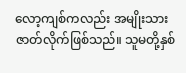လော့ကျစ်ကလည်း အမျိုးသားဇာတ်လိုက်ဖြစ်သည်။ သူမတို့နှစ်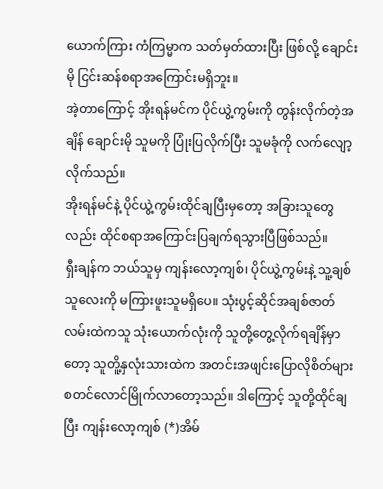ယောက်ကြား ကံကြမ္မာက သတ်မှတ်ထားပြီး ဖြစ်လို့ ချောင်းမို ငြင်းဆန်စရာအကြောင်းမရှိဘူး။
အဲ့တာကြောင့် အိုးရန်မင်က ပိုင်ယွဲ့ကွမ်းကို တွန်းလိုက်တဲ့အချိန် ချောင်းမို သူမကို ပြုံးပြလိုက်ပြီး သူမခုံကို လက်လျော့လိုက်သည်။
အိုးရန်မင်နဲ့ ပိုင်ယွဲ့ကွမ်းထိုင်ချပြီးမှတော့ အခြားသူတွေလည်း ထိုင်စရာအကြောင်းပြချက်ရသွားပြီဖြစ်သည်။
ရှီးချန်က ဘယ်သူမှ ကျန်းလော့ကျစ်၊ ပိုင်ယွဲ့ကွမ်းနဲ့ သူ့ချစ်သူလေးကို မကြားဖူးသူမရှိပေ။ သုံးပွင့်ဆိုင်အချစ်ဇာတ်လမ်းထဲကသူ သုံးယောက်လုံးကို သူတို့တွေ့လိုက်ရချိန်မှာတော့ သူတိူ့နှလုံးသားထဲက အတင်းအဖျင်းပြောလိုစိတ်များ စတင်လောင်မြိုက်လာတော့သည်။ ဒါကြောင့် သူတို့ထိုင်ချပြီး ကျန်းလော့ကျစ် (*)အိမ်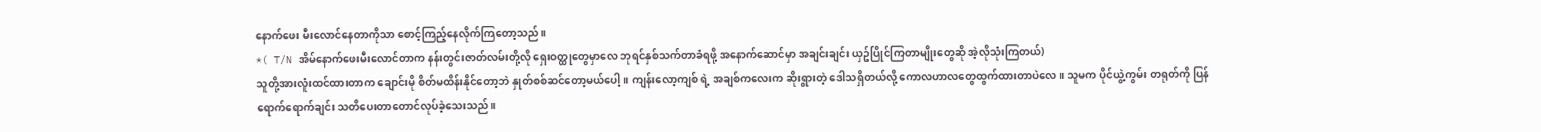နောက်ဖေး မီးလောင်နေတာကိုသာ စောင့်ကြည့်နေလိုက်ကြတော့သည်။
*( T/N အိမ်နောက်ဖေးမီးလောင်တာက နန်းတွင်းဇာတ်လမ်းတို့လို ရှေးဝတ္ထုတွေမှာလေ ဘုရင်နှစ်သက်တာခံရဖို့ အနောက်ဆောင်မှာ အချင်းချင်း ယှဥ်ပြိုင်ကြတာမျိုးတွေဆို အဲ့လိုသုံးကြတယ်)
သူတို့အားလူံးထင်ထားတာက ချောင်းမို စိတ်မထိန်းနိုင်တော့ဘဲ နှုတ်စစ်ဆင်တော့မယ်ပေါ့။ ကျန်းလော့ကျစ် ရဲ့ အချစ်ကလေးက ဆိုးရွားတဲ့ ဒေါသရှိတယ်လို့ ကောလဟာလတွေထွက်ထားတာပဲလေ။ သူမက ပိုင်ယွဲ့ကွမ်း တရုတ်ကို ပြန်ရောက်ရောက်ချင်း သတိပေးတာတောင်လုပ်ခဲ့သေးသည်။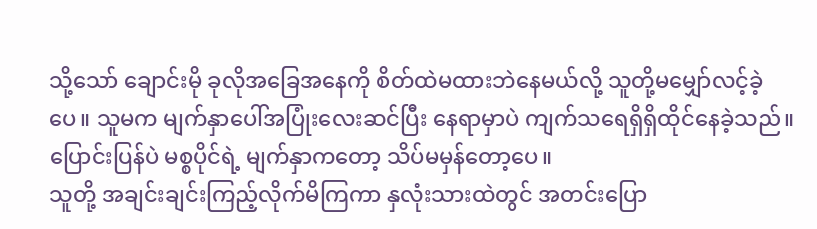သို့သော် ချောင်းမို ခုလိုအခြေအနေကို စိတ်ထဲမထားဘဲနေမယ်လို့ သူတို့မမျှော်လင့်ခဲ့ပေ။ သူမက မျက်နှာပေါ်အပြုံးလေးဆင်ပြီး နေရာမှာပဲ ကျက်သရေရှိရှိထိုင်နေခဲ့သည်။ ပြောင်းပြန်ပဲ မစ္စပိုင်ရဲ့ မျက်နှာကတော့ သိပ်မမှန်တော့ပေ။
သူတို့ အချင်းချင်းကြည့်လိုက်မိကြကာ နှလုံးသားထဲတွင် အတင်းပြော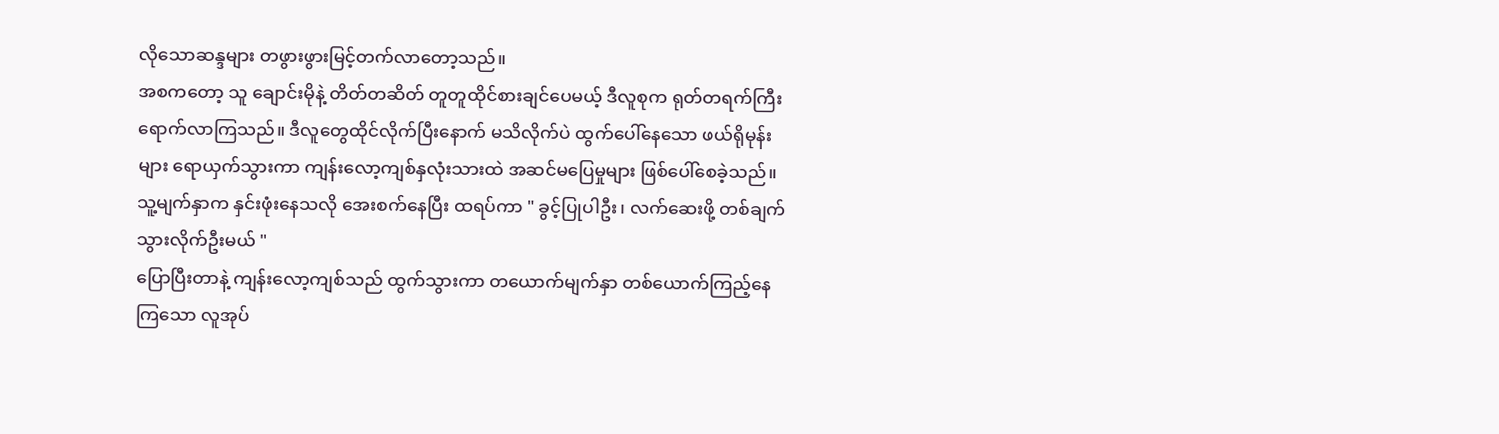လိုသောဆန္ဒများ တဖွားဖွားမြင့်တက်လာတော့သည်။
အစကတော့ သူ ချောင်းမိုနဲ့ တိတ်တဆိတ် တူတူထိုင်စားချင်ပေမယ့် ဒီလူစုက ရုတ်တရက်ကြီးရောက်လာကြသည်။ ဒီလူတွေထိုင်လိုက်ပြီးနောက် မသိလိုက်ပဲ ထွက်ပေါ်နေသော ဖယ်ရိုမုန်းများ ရောယှက်သွားကာ ကျန်းလော့ကျစ်နှလုံးသားထဲ အဆင်မပြေမှုများ ဖြစ်ပေါ်စေခဲ့သည်။
သူ့မျက်နှာက နှင်းဖုံးနေသလို အေးစက်နေပြီး ထရပ်ကာ " ခွင့်ပြုပါဦး၊ လက်ဆေးဖို့ တစ်ချက်သွားလိုက်ဦးမယ် "
ပြောပြီးတာနဲ့ ကျန်းလော့ကျစ်သည် ထွက်သွားကာ တယောက်မျက်နှာ တစ်ယောက်ကြည့်နေကြသော လူအုပ်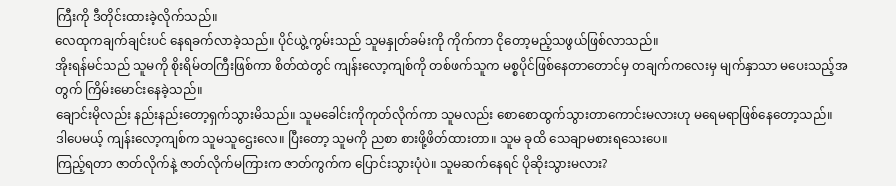ကြီးကို ဒီတိုင်းထားခဲ့လိုက်သည်။
လေထုကချက်ချင်းပင် နေရခက်လာခဲ့သည်။ ပိုင်ယွဲ့ကွမ်းသည် သူမနှုတ်ခမ်းကို ကိုက်ကာ ငိုတော့မည့်သဖွယ်ဖြစ်လာသည်။
အိုးရန်မင်သည် သူမကို စိုးရိမ်တကြီးဖြစ်ကာ စိတ်ထဲတွင် ကျန်းလော့ကျစ်ကို တစ်ဖက်သူက မစ္စပိုင်ဖြစ်နေတာတောင်မှ တချက်ကလေးမှ မျက်နှာသာ မပေးသည့်အတွက် ကြိမ်းမောင်းနေခဲ့သည်။
ချောင်းမိုလည်း နည်းနည်းတော့ရှက်သွားမိသည်။ သူမခေါင်းကိုကုတ်လိုက်ကာ သူမလည်း စောစောထွက်သွားတာကောင်းမလားဟု မရေမရာဖြစ်နေတော့သည်။
ဒါပေမယ့် ကျန်းလော့ကျစ်က သူမသူဌေးလေ။ ပြီးတော့ သူမကို ညစာ စားဖို့ဖိတ်ထားတာ။ သူမ ခုထိ သေချာမစားရသေးပေ။
ကြည့်ရတာ ဇာတ်လိုက်နဲ့ ဇာတ်လိုက်မကြားက ဇာတ်ကွက်က ပြောင်းသွားပုံပဲ။ သူမဆက်နေရင် ပိုဆိုးသွားမလား?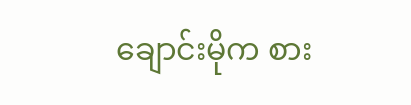ချောင်းမိုက စား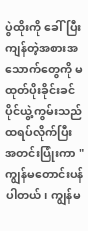ပွဲထိုးကို ခေါ်ပြီး ကျန်တဲ့အစားအသောက်တွေကို မထုတ်ပိုးခိုင်းခင် ပိုင်ယွဲ့ကွမ်းသည် ထရပ်လိုက်ပြီး အတင်းပြုံးကာ " ကျွန်မတောင်းပန်ပါတယ်၊ ကျွန်မ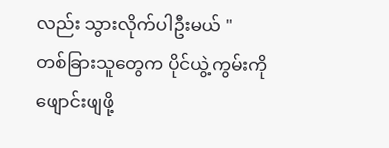လည်း သွားလိုက်ပါဦးမယ် "
တစ်ခြားသူတွေက ပိုင်ယွဲ့ကွမ်းကို ဖျောင်းဖျဖို့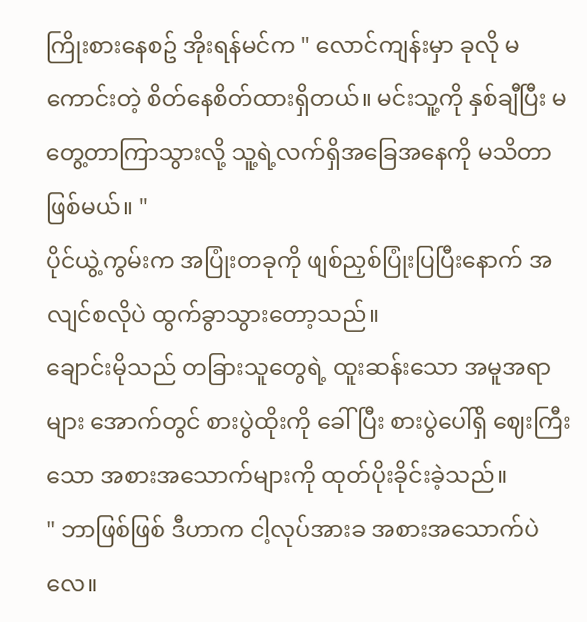ကြိုးစားနေစဥ် အိုးရန်မင်က " လောင်ကျန်းမှာ ခုလို မကောင်းတဲ့ စိတ်နေစိတ်ထားရှိတယ်။ မင်းသူ့ကို နှစ်ချီပြီး မတွေ့တာကြာသွားလို့ သူ့ရဲ့လက်ရှိအခြေအနေကို မသိတာဖြစ်မယ်။ "
ပိုင်ယွဲ့ကွမ်းက အပြုံးတခုကို ဖျစ်ညှစ်ပြုံးပြပြီးနောက် အလျင်စလိုပဲ ထွက်ခွာသွားတော့သည်။
ချောင်းမိုသည် တခြားသူတွေရဲ့ ထူးဆန်းသော အမူအရာများ အောက်တွင် စားပွဲထိုးကို ခေါ်ပြီး စားပွဲပေါ်ရှိ ဈေးကြီးသော အစားအသောက်များကို ထုတ်ပိုးခိုင်းခဲ့သည်။
" ဘာဖြစ်ဖြစ် ဒီဟာက ငါ့လုပ်အားခ အစားအသောက်ပဲလေ။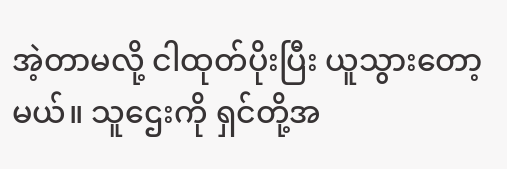အဲ့တာမလို့ ငါထုတ်ပိုးပြီး ယူသွားတော့မယ်။ သူဌေးကို ရှင်တို့အ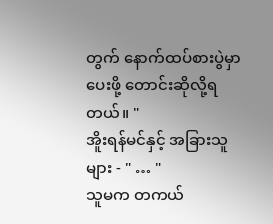တွက် နောက်ထပ်စားပွဲမှာပေးဖို့ တောင်းဆိုလို့ရတယ်။ "
အိူးရန်မင်နှင့် အခြားသူများ - " … "
သူမက တကယ်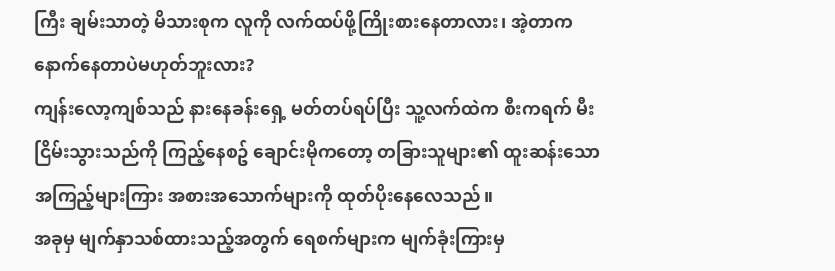ကြီး ချမ်းသာတဲ့ မိသားစုက လူကို လက်ထပ်ဖို့ကြိုးစားနေတာလား၊ အဲ့တာက နောက်နေတာပဲမဟုတ်ဘူးလား?
ကျန်းလော့ကျစ်သည် နားနေခန်းရှေ့ မတ်တပ်ရပ်ပြီး သူ့လက်ထဲက စီးကရက် မီးငြိမ်းသွားသည်ကို ကြည့်နေစဥ် ချောင်းမိုကတော့ တခြားသူများ၏ ထူးဆန်းသော အကြည့်များကြား အစားအသောက်များကို ထုတ်ပိုးနေလေသည်။
အခုမှ မျက်နှာသစ်ထားသည့်အတွက် ရေစက်များက မျက်ခုံးကြားမှ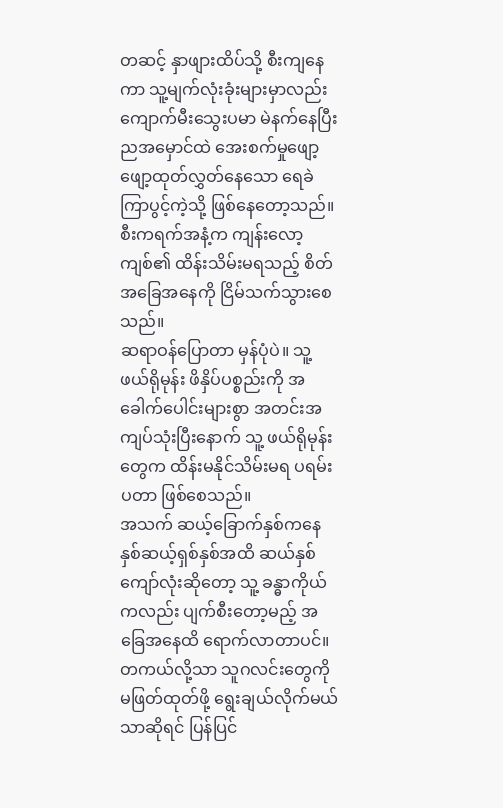တဆင့် နှာဖျားထိပ်သို့ စီးကျနေကာ သူ့မျက်လုံးခုံးများမှာလည်း ကျောက်မီးသွေးပမာ မဲနက်နေပြီး ညအမှောင်ထဲ အေးစက်မှုဖျော့ဖျော့ထုတ်လွှတ်နေသော ရေခဲကြာပွင့်ကဲ့သို့ ဖြစ်နေတော့သည်။
စီးကရက်အနံ့က ကျန်းလော့ကျစ်၏ ထိန်းသိမ်းမရသည့် စိတ်အခြေအနေကို ငြိမ်သက်သွားစေသည်။
ဆရာဝန်ပြောတာ မှန်ပုံပဲ။ သူ့ဖယ်ရိုမုန်း ဖိနှိပ်ပစ္စည်းကို အခေါက်ပေါင်းများစွာ အတင်းအကျပ်သုံးပြီးနောက် သူ့ ဖယ်ရိုမုန်းတွေက ထိန်းမနိုင်သိမ်းမရ ပရမ်းပတာ ဖြစ်စေသည်။
အသက် ဆယ့်ခြောက်နှစ်ကနေ နှစ်ဆယ့်ရှစ်နှစ်အထိ ဆယ်နှစ်ကျော်လုံးဆိုတော့ သူ့ ခန္ဓာကိုယ်ကလည်း ပျက်စီးတော့မည့် အခြေအနေထိ ရောက်လာတာပင်။ တကယ်လို့သာ သူဂလင်းတွေကို မဖြတ်ထုတ်ဖို့ ရွေးချယ်လိုက်မယ်သာဆိုရင် ပြန်ပြင်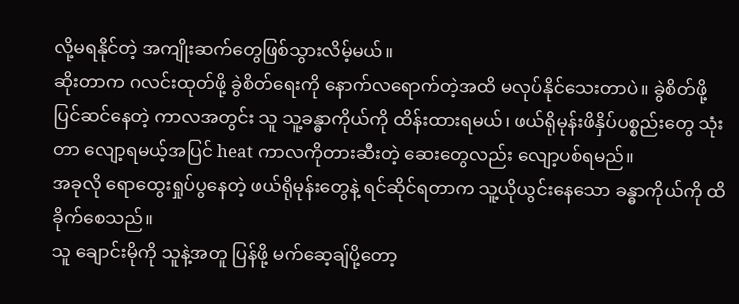လို့မရနိုင်တဲ့ အကျိုးဆက်တွေဖြစ်သွားလိမ့်မယ်။
ဆိုးတာက ဂလင်းထုတ်ဖို့ ခွဲစိတ်ရေးကို နောက်လရောက်တဲ့အထိ မလုပ်နိုင်သေးတာပဲ။ ခွဲစိတ်ဖို့ ပြင်ဆင်နေတဲ့ ကာလအတွင်း သူ သူ့ခန္ဓာကိုယ်ကို ထိန်းထားရမယ်၊ ဖယ်ရိုမုန်းဖိနှိပ်ပစ္စည်းတွေ သုံးတာ လျော့ရမယ့်အပြင် heat ကာလကိုတားဆီးတဲ့ ဆေးတွေလည်း လျော့ပစ်ရမည်။
အခုလို ရောထွေးရှုပ်ပွနေတဲ့ ဖယ်ရိုမုန်းတွေနဲ့ ရင်ဆိုင်ရတာက သူ့ယိုယွင်းနေသော ခန္ဓာကိုယ်ကို ထိခိုက်စေသည်။
သူ ချောင်းမိုကို သူနဲ့အတူ ပြန်ဖို့ မက်ဆေ့ချ်ပို့တော့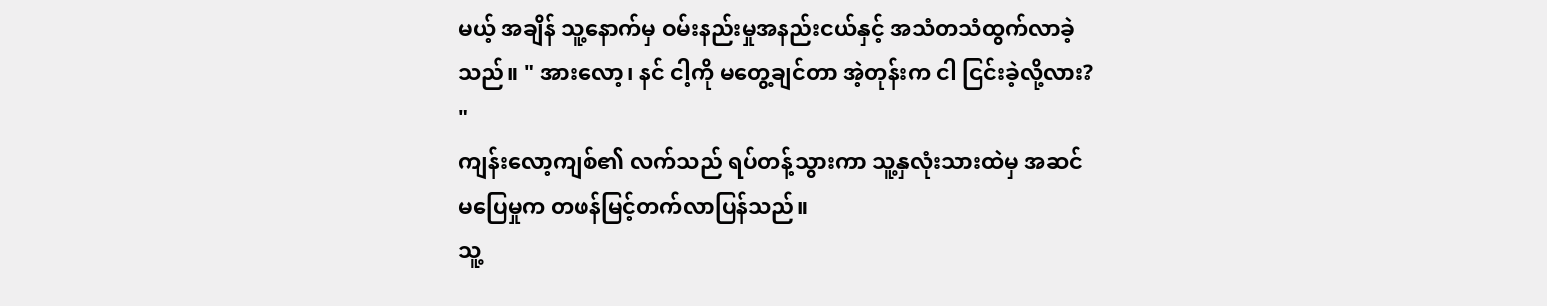မယ့် အချိန် သူ့နောက်မှ ဝမ်းနည်းမှုအနည်းငယ်နှင့် အသံတသံထွက်လာခဲ့သည်။ " အားလော့၊ နင် ငါ့ကို မတွေ့ချင်တာ အဲ့တုန်းက ငါ ငြင်းခဲ့လို့လား? "
ကျန်းလော့ကျစ်၏ လက်သည် ရပ်တန့်သွားကာ သူ့နှလုံးသားထဲမှ အဆင်မပြေမှုက တဖန်မြင့်တက်လာပြန်သည်။
သူ့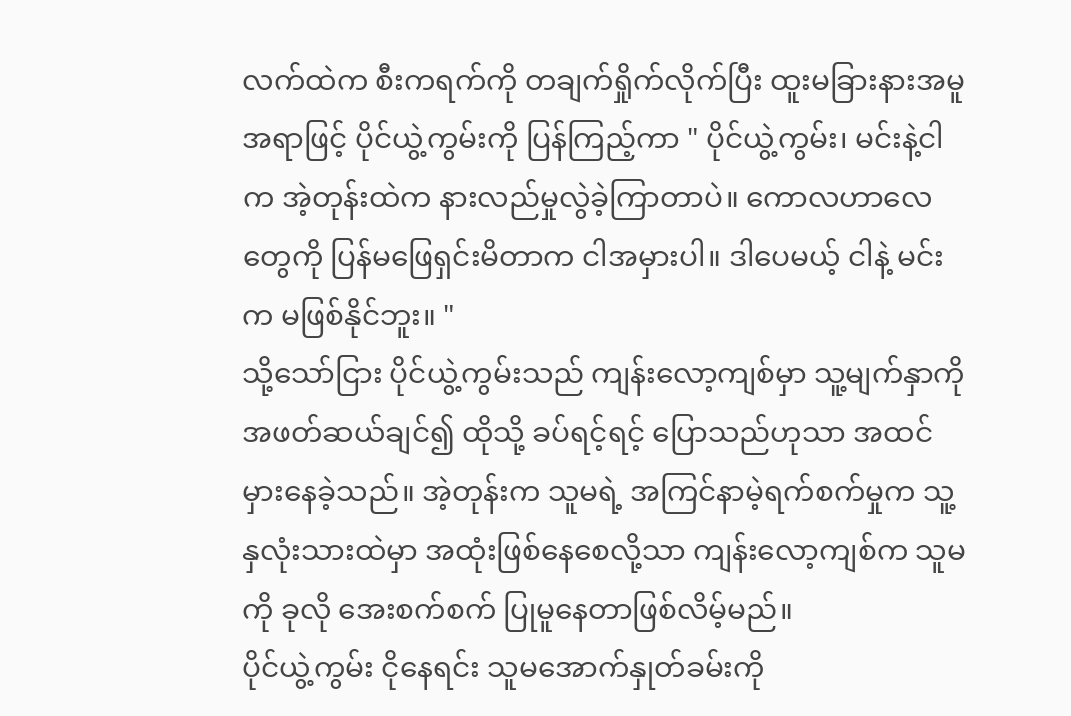လက်ထဲက စီးကရက်ကို တချက်ရှိုက်လိုက်ပြီး ထူးမခြားနားအမူအရာဖြင့် ပိုင်ယွဲ့ကွမ်းကို ပြန်ကြည့်ကာ " ပိုင်ယွဲ့ကွမ်း၊ မင်းနဲ့ငါက အဲ့တုန်းထဲက နားလည်မှုလွဲခဲ့ကြာတာပဲ။ ကောလဟာလေတွေကို ပြန်မဖြေရှင်းမိတာက ငါအမှားပါ။ ဒါပေမယ့် ငါနဲ့ မင်းက မဖြစ်နိုင်ဘူး။ "
သို့သော်ငြား ပိုင်ယွဲ့ကွမ်းသည် ကျန်းလော့ကျစ်မှာ သူ့မျက်နှာကိုအဖတ်ဆယ်ချင်၍ ထိုသို့ ခပ်ရင့်ရင့် ပြောသည်ဟုသာ အထင်မှားနေခဲ့သည်။ အဲ့တုန်းက သူမရဲ့ အကြင်နာမဲ့ရက်စက်မှုက သူ့နှလုံးသားထဲမှာ အထုံးဖြစ်နေစေလို့သာ ကျန်းလော့ကျစ်က သူမကို ခုလို အေးစက်စက် ပြုမူနေတာဖြစ်လိမ့်မည်။
ပိုင်ယွဲ့ကွမ်း ငိုနေရင်း သူမအောက်နှုတ်ခမ်းကို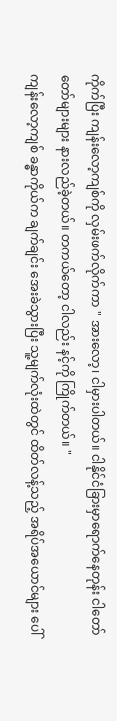ကိုက်ပြီး ကျန်းလော့ကျစ်ကို လှမ်းဖက်လိုက်ကာ " အားလော့၊ ငါမှားပါတယ်။ ငါနိုင်ငံခြားမှာရောက်နေတုန်း ငါတော်တော်များများ နားလည်ခဲ့တယ်။ တကယ်တော့ ငါလည်း နင့်ကို ကြိုက်တယ်။ "
ကျန်းလော့ကျစ် ခန္ဓာကိုယ်က ချက်ချင်း အေးခဲသွားပြီး သူ့မျက်လုံးထဲတွင် ထိတ်လန့်သည့် အရိပ်အယောင်များ ပေါ်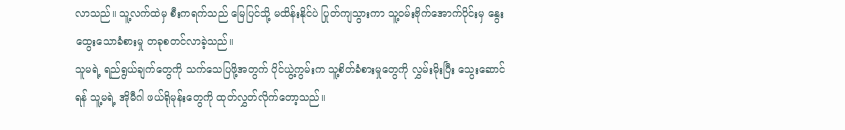လာသည်။ သူ့လက်ထဲမှ စီးကရက်သည် မြေပြင်သို့ မထိန်းနိုင်ပဲ ပြုတ်ကျသွားကာ သူ့ဝမ်းဗိုက်အောက်ပိုင်းမှ နွေးထွေးသောခံစားမှု တခုစတင်လာခဲ့သည်။
သူမရဲ့ ရည်ရွယ်ချက်တွေကို သက်သေပြဖို့အတွက် ပိုင်ယွဲ့ကွမ်းက သူ့စိတ်ခံစားမှုတွေကို လွှမ်းမိုးပြီး သွေးဆောင်ရန် သူ့မရဲ့ အိုမီဂါ ဖယ်ရိုမုန်းတွေကို ထုတ်လွှတ်လိုက်တော့သည်။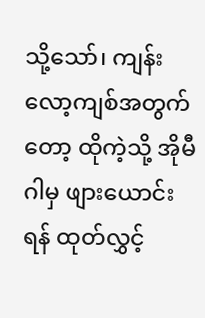သို့သော်၊ ကျန်းလော့ကျစ်အတွက်တော့ ထိုကဲ့သို့ အိုမီဂါမှ ဖျားယောင်းရန် ထုတ်လွှင့်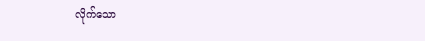လိုက်သော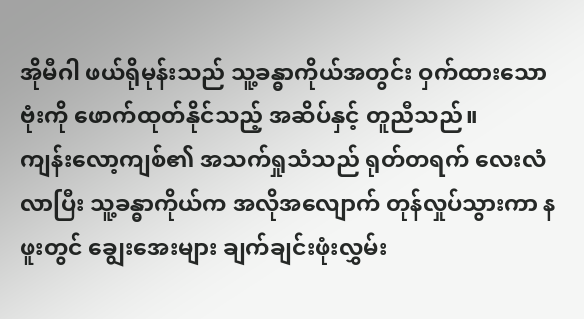အိုမီဂါ ဖယ်ရိုမုန်းသည် သူ့ခန္ဓာကိုယ်အတွင်း ဝှက်ထားသော ဗုံးကို ဖောက်ထုတ်နိုင်သည့် အဆိပ်နှင့် တူညီသည်။
ကျန်းလော့ကျစ်၏ အသက်ရှုသံသည် ရုတ်တရက် လေးလံလာပြီး သူ့ခန္ဓာကိုယ်က အလိုအလျောက် တုန်လှုပ်သွားကာ နဖူးတွင် ချွေးအေးများ ချက်ချင်းဖုံးလွှမ်း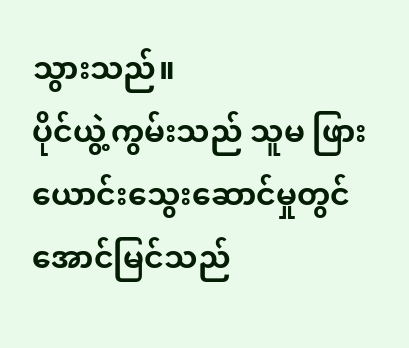သွားသည်။
ပိုင်ယွဲ့ကွမ်းသည် သူမ ဖြားယောင်းသွေးဆောင်မှုတွင် အောင်မြင်သည်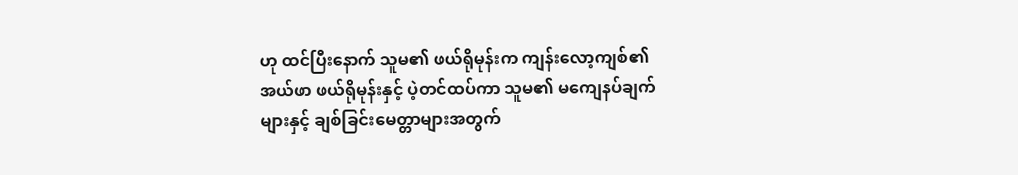ဟု ထင်ပြီးနောက် သူမ၏ ဖယ်ရိုမုန်းက ကျန်းလော့ကျစ်၏ အယ်ဖာ ဖယ်ရိုမုန်းနှင့် ပဲ့တင်ထပ်ကာ သူမ၏ မကျေနပ်ချက်များနှင့် ချစ်ခြင်းမေတ္တာများအတွက်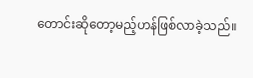တောင်းဆိုတော့မည့်ဟန်ဖြစ်လာခဲ့သည်။